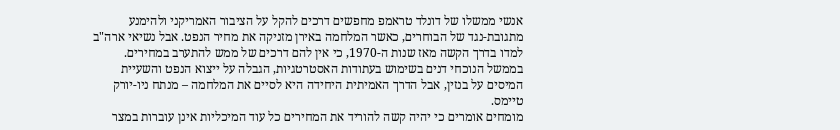אנשי ממשלו של דונלד טראמפ מחפשים דרכים להקל על הציבור האמריקני ולהימנע מתגובת-נגד של הבוחרים, כאשר המלחמה באירן מזניקה את מחיר הנפט. אבל נשיאי ארה"ב למדו בדרך הקשה מאז שנות ה-1970, כי אין להם דרכים של ממש להתערב במחירים. בממשל הנוכחי דנים בשימוש בעתודות האסטרטגיות, הגבלה על ייצוא הנפט והשעיית המיסים על בנזין, אבל הדרך האמיתית היחידה היא לסיים את המלחמה – מנתח ניו-יורק טיימס.
מומחים אומרים כי יהיה קשה להוריד את המחירים כל עוד המיכליות אינן עוברות במצר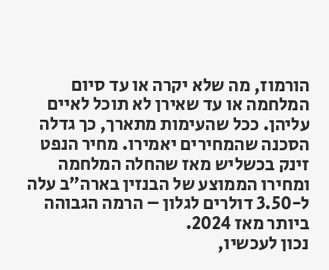הורמוז, מה שלא יקרה או עד סיום המלחמה או עד שאירן לא תוכל לאיים עליהן. ככל שהעימות מתארך, כך גדלה הסכנה שהמחירים יאמירו. מחיר הנפט זינק בכשליש מאז שהחלה המלחמה ומחירו הממוצע של הבנזין בארה"ב עלה ל-3.50 דולרים לגלון – הרמה הגבוהה ביותר מאז 2024.
נכון לעכשיו,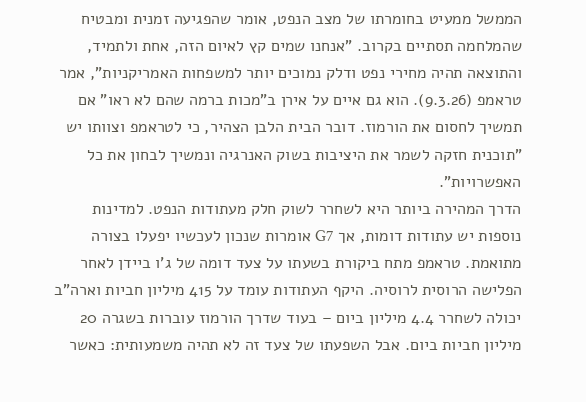הממשל ממעיט בחומרתו של מצב הנפט, אומר שהפגיעה זמנית ומבטיח שהמלחמה תסתיים בקרוב. "אנחנו שמים קץ לאיום הזה, אחת ולתמיד, והתוצאה תהיה מחירי נפט ודלק נמוכים יותר למשפחות האמריקניות", אמר טראמפ (9.3.26). הוא גם איים על אירן ב"מכות ברמה שהם לא ראו" אם תמשיך לחסום את הורמוז. דובר הבית הלבן הצהיר, כי לטראמפ וצוותו יש "תוכנית חזקה לשמר את היציבות בשוק האנרגיה ונמשיך לבחון את כל האפשרויות".
הדרך המהירה ביותר היא לשחרר לשוק חלק מעתודות הנפט. למדינות נוספות יש עתודות דומות, אך G7 אומרות שנכון לעכשיו יפעלו בצורה מתואמת. טראמפ מתח ביקורת בשעתו על צעד דומה של ג'ו ביידן לאחר הפלישה הרוסית לרוסיה. היקף העתודות עומד על 415 מיליון חביות וארה"ב יכולה לשחרר 4.4 מיליון ביום – בעוד שדרך הורמוז עוברות בשגרה 20 מיליון חביות ביום. אבל השפעתו של צעד זה לא תהיה משמעותית: כאשר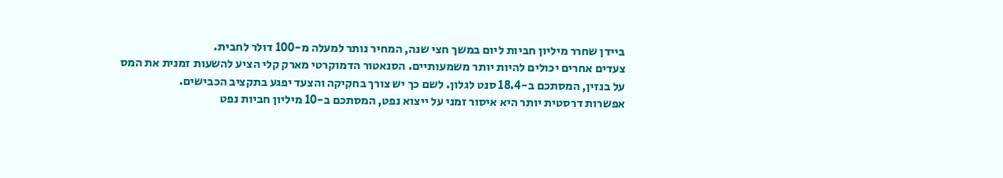ביידן שחרר מיליון חביות ליום במשך חצי שנה, המחיר נותר למעלה מ-100 דולר לחבית.
צעדים אחרים יכולים להיות יותר משמעותיים. הסנאטור הדמוקרטי מארק קלי הציע להשעות זמנית את המס על בנזין, המסתכם ב-18.4 סנט לגלון. לשם כך יש צורך בחקיקה והצעד יפגע בתקציב הכבישים.
אפשרות דרסטית יותר היא איסור זמני על ייצוא נפט, המסתכם ב-10 מיליון חביות נפט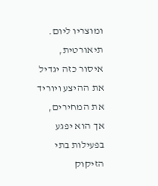ומוצריו ליום. תיאורטית, איסור כזה יגדיל את ההיצע ויוריד את המחירים, אך הוא יפגע בפעילות בתי הזיקוק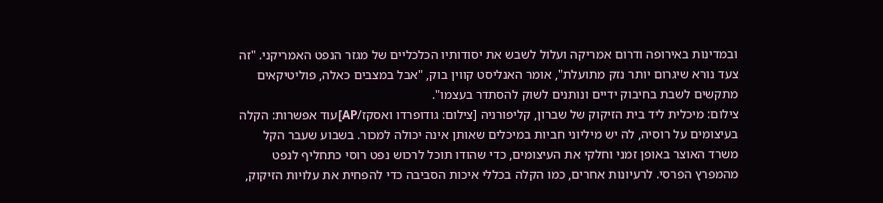ובמדינות באירופה ודרום אמריקה ועלול לשבש את יסודותיו הכלכליים של מגזר הנפט האמריקני. "זה צעד נורא שיגרום יותר נזק מתועלת", אומר האנליסט קווין בוק, "אבל במצבים כאלה, פוליטיקאים מתקשים לשבת בחיבוק ידיים ונותנים לשוק להסתדר בעצמו".
צילום: מיכלית ליד בית הזיקוק של שברון, קליפורניה [צילום: גודופרדו ואסקז/AP]עוד אפשרות: הקלה בעיצומים על רוסיה, לה יש מיליוני חביות במיכלים שאותן אינה יכולה למכור. בשבוע שעבר הקל משרד האוצר באופן זמני וחלקי את העיצומים, כדי שהודו תוכל לרכוש נפט רוסי כתחליף לנפט מהמפרץ הפרסי. לרעיונות אחרים, כמו הקלה בכללי איכות הסביבה כדי להפחית את עלויות הזיקוק,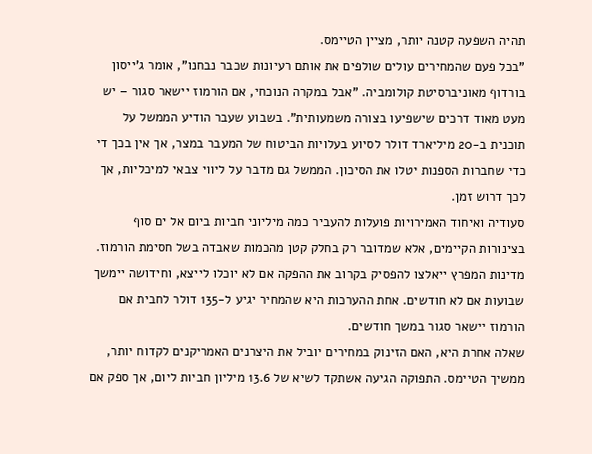תהיה השפעה קטנה יותר, מציין הטיימס.
"בכל פעם שהמחירים עולים שולפים את אותם רעיונות שכבר נבחנו", אומר ג'ייסון בורדוף מאוניברסיטת קולומביה. "אבל במקרה הנוכחי, אם הורמוז יישאר סגור – יש מעט מאוד דרכים שישפיעו בצורה משמעותית". בשבוע שעבר הודיע הממשל על תוכנית ב-20 מיליארד דולר לסיוע בעלויות הביטוח של המעבר במצר, אך אין בכך די כדי שחברות הספנות יטלו את הסיכון. הממשל גם מדבר על ליווי צבאי למיכליות, אך לכך דרוש זמן.
סעודיה ואיחוד האמירויות פועלות להעביר כמה מיליוני חביות ביום אל ים סוף בצינורות הקיימים, אלא שמדובר רק בחלק קטן מהכמות שאבדה בשל חסימת הורמוז. מדינות המפרץ ייאלצו להפסיק בקרוב את ההפקה אם לא יוכלו לייצא, וחידושה יימשך שבועות אם לא חודשים. אחת ההערכות היא שהמחיר יגיע ל-135 דולר לחבית אם הורמוז יישאר סגור במשך חודשים.
שאלה אחרת היא, האם הזינוק במחירים יוביל את היצרנים האמריקנים לקדוח יותר, ממשיך הטיימס. התפוקה הגיעה אשתקד לשיא של 13.6 מיליון חביות ליום, אך ספק אם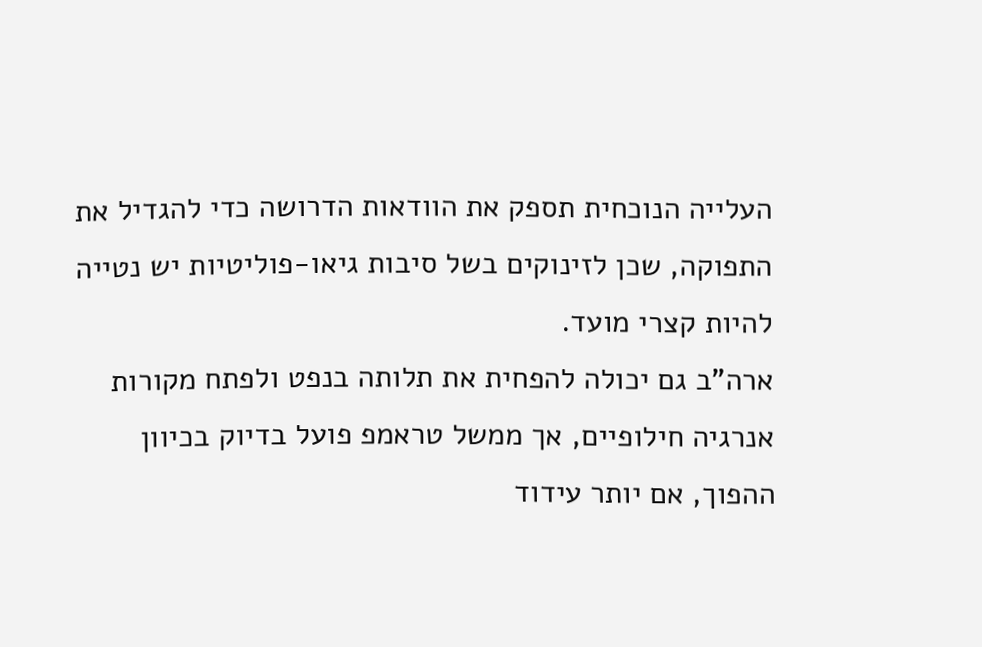העלייה הנוכחית תספק את הוודאות הדרושה כדי להגדיל את התפוקה, שכן לזינוקים בשל סיבות גיאו-פוליטיות יש נטייה להיות קצרי מועד.
ארה"ב גם יכולה להפחית את תלותה בנפט ולפתח מקורות אנרגיה חילופיים, אך ממשל טראמפ פועל בדיוק בכיוון ההפוך, אם יותר עידוד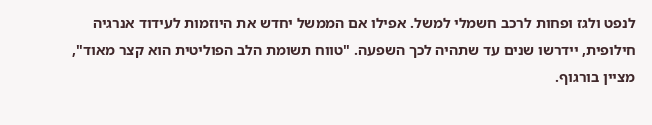לנפט ולגז ופחות לרכב חשמלי למשל. אפילו אם הממשל יחדש את היוזמות לעידוד אנרגיה חילופית, יידרשו שנים עד שתהיה לכך השפעה. "טווח תשומת הלב הפוליטית הוא קצר מאוד", מציין בורגוף.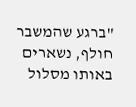"ברגע שהמשבר חולף, נשארים באותו מסלול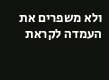ולא משפרים את העמדה לקראת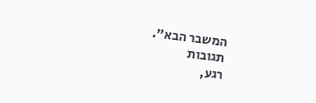המשבר הבא".
תגובות
רגע,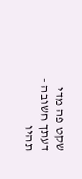שקט פה מדי
דעתך חשובה - תהיו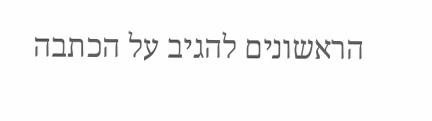הראשונים להגיב על הכתבה